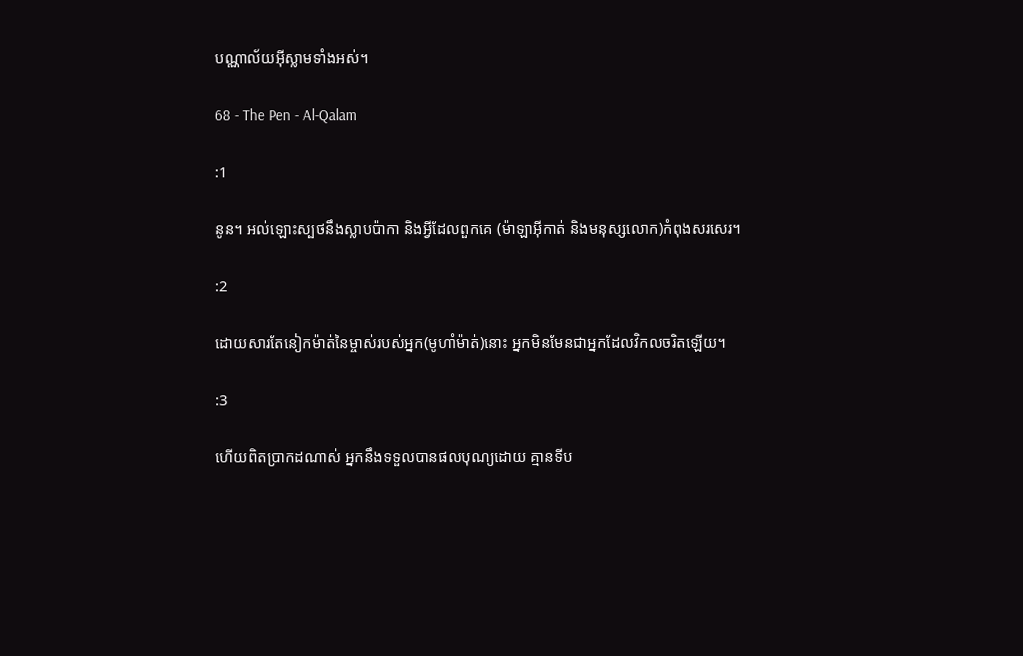បណ្ណាល័យអ៊ីស្លាមទាំងអស់។

68 - The Pen - Al-Qalam

:1

នូន។ អល់ឡោះស្បថនឹងស្លាបប៉ាកា និងអ្វីដែលពួកគេ (ម៉ាឡាអ៊ីកាត់ និងមនុស្សលោក)កំពុងសរសេរ។

:2

ដោយសារតែនៀកម៉ាត់នៃម្ចាស់របស់អ្នក(មូហាំម៉ាត់)នោះ អ្នកមិនមែនជាអ្នកដែលវិកលចរិតឡើយ។

:3

ហើយពិតប្រាកដណាស់ អ្នកនឹងទទួលបានផលបុណ្យដោយ គ្មានទីប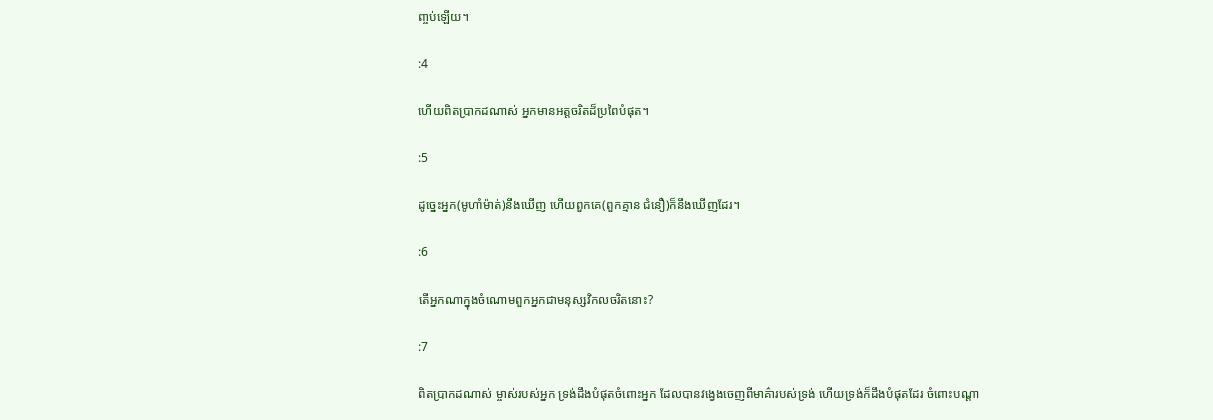ពា្ចប់ឡើយ។

:4

ហើយពិតប្រាកដណាស់ អ្នកមានអត្ដចរិតដ៏ប្រពៃបំផុត។

:5

ដូចេ្នះអ្នក(មូហាំម៉ាត់)នឹងឃើញ ហើយពួកគេ(ពួកគ្មាន ជំនឿ)ក៏នឹងឃើញដែរ។

:6

តើអ្នកណាក្នុងចំណោមពួកអ្នកជាមនុស្សវិកលចរិតនោះ?

:7

ពិតប្រាកដណាស់ ម្ចាស់របស់អ្នក ទ្រង់ដឹងបំផុតចំពោះអ្នក ដែលបានវងេ្វងចេញពីមាគ៌ារបស់ទ្រង់ ហើយទ្រង់ក៏ដឹងបំផុតដែរ ចំពោះបណ្ដា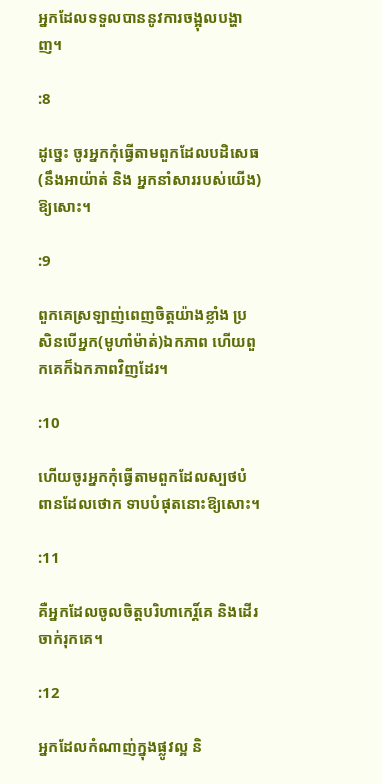អ្នកដែលទទួលបាននូវការចង្អុលបង្ហាញ។

:8

ដូចេ្នះ ចូរអ្នកកុំធ្វើតាមពួកដែលបដិសេធ(នឹងអាយ៉ាត់ និង អ្នកនាំសាររបស់យើង)ឱ្យសោះ។

:9

ពួកគេស្រឡាញ់ពេញចិត្ដយ៉ាងខ្លាំង ប្រសិនបើអ្នក(មូហាំម៉ាត់)ឯកភាព ហើយពួកគេក៏ឯកភាពវិញដែរ។

:10

ហើយចូរអ្នកកុំធ្វើតាមពួកដែលស្បថបំពានដែលថោក ទាបបំផុតនោះឱ្យសោះ។

:11

គឺអ្នកដែលចូលចិត្ដបរិហាកេរិ៍្ដគេ និងដើរចាក់រុកគេ។

:12

អ្នកដែលកំណាញ់ក្នុងផ្លូវល្អ និ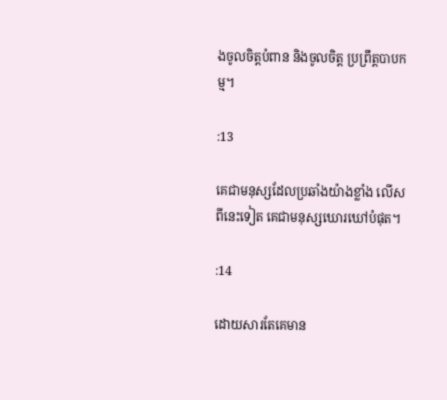ងចូលចិត្ដបំពាន និងចូលចិត្ដ ប្រព្រឹត្ដបាបកម្ម។

:13

គេជាមនុស្សដែលប្រឆាំងយ៉ាងខ្លាំង លើសពីនេះទៀត គេជាមនុស្សឃោរឃៅបំផុត។

:14

ដោយសារតែគេមាន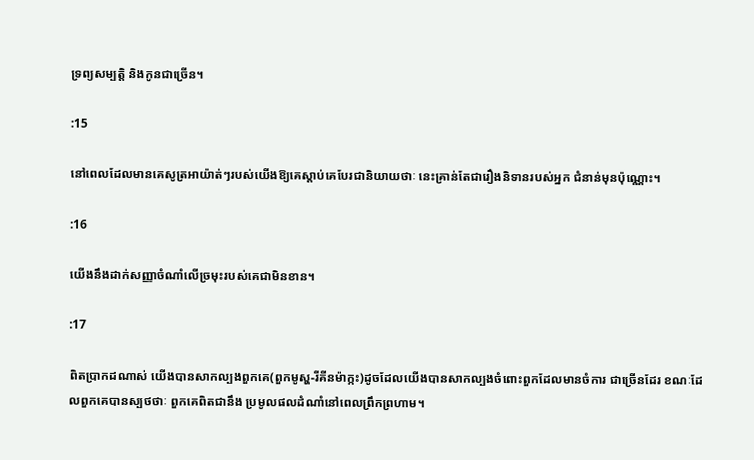ទ្រព្យសម្បត្ដិ និងកូនជាច្រើន។

:15

នៅពេលដែលមានគេសូត្រអាយ៉ាត់ៗរបស់យើងឱ្យគេស្ដាប់គេបែរជានិយាយថាៈ នេះគ្រាន់តែជារឿងនិទានរបស់អ្នក ជំនាន់មុនប៉ុណ្ណោះ។

:16

យើងនឹងដាក់សញ្ញាចំណាំលើច្រមុះរបស់គេជាមិនខាន។

:17

ពិតប្រាកដណាស់ យើងបានសាកល្បងពួកគេ(ពួកមូស្ហ-រីគីនម៉ាក្កះ)ដូចដែលយើងបានសាកល្បងចំពោះពួកដែលមានចំការ ជាច្រើនដែរ ខណៈដែលពួកគេបានស្បថថាៈ ពួកគេពិតជានឹង ប្រមូលផលដំណាំនៅពេលព្រឹកព្រហាម។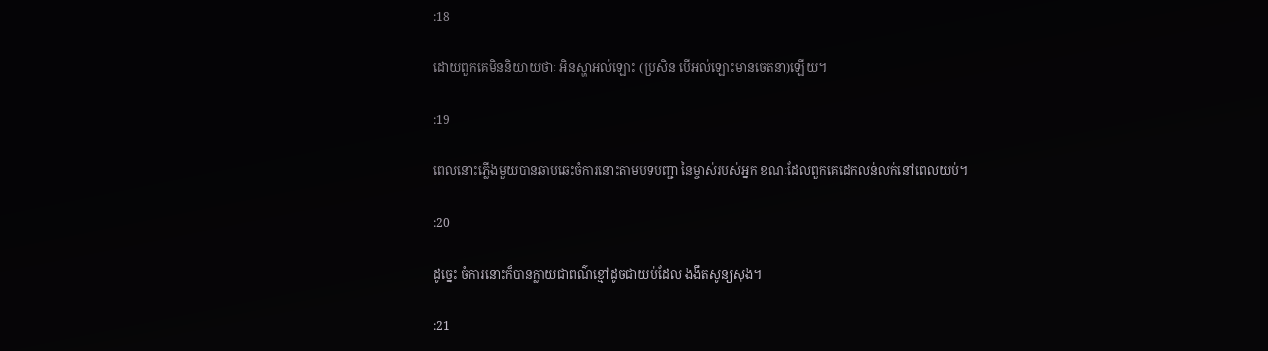:18

ដោយពួកគេមិននិយាយថាៈ អិនស្ហាអល់ឡោះ (ប្រសិន បើអល់ឡោះមានចេតនា)ឡើយ។

:19

ពេលនោះភ្លើងមួយបានឆាបឆេះចំការនោះតាមបទបញ្ជា នៃម្ចាស់របស់អ្នក ខណៈដែលពួកគេដេកលន់លក់នៅពេលយប់។

:20

ដូចេ្នះ ចំការនោះក៏បានក្លាយជាពណ៌ខ្មៅដូចជាយប់ដែល ងងឹតសូន្យសុង។

:21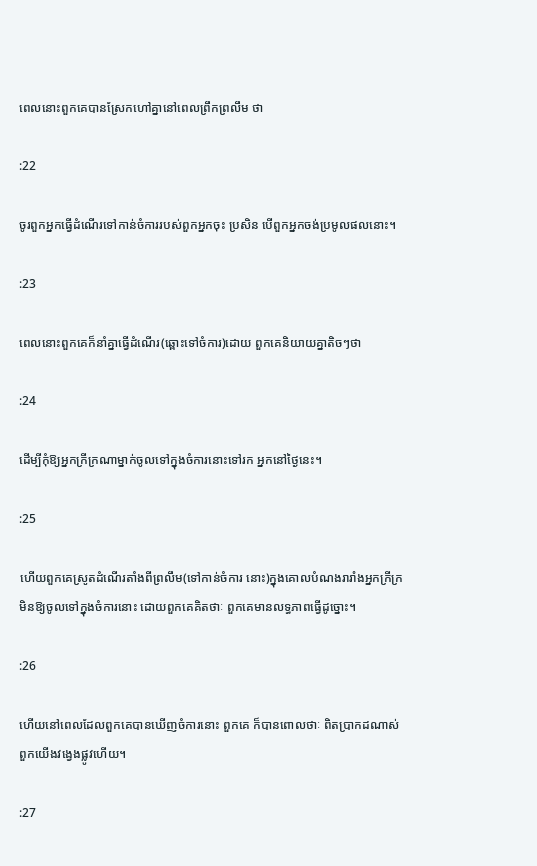ពេលនោះពួកគេបានស្រែកហៅគ្នានៅពេលព្រឹកព្រលឹម ថា

:22

ចូរពួកអ្នកធ្វើដំណើរទៅកាន់ចំការរបស់ពួកអ្នកចុះ ប្រសិន បើពួកអ្នកចង់ប្រមូលផលនោះ។

:23

ពេលនោះពួកគេក៏នាំគ្នាធ្វើដំណើរ(ឆ្ពោះទៅចំការ)ដោយ ពួកគេនិយាយគ្នាតិចៗថា

:24

ដើម្បីកុំឱ្យអ្នកក្រីក្រណាម្នាក់ចូលទៅក្នុងចំការនោះទៅរក អ្នកនៅថ្ងៃនេះ។

:25

ហើយពួកគេស្រូតដំណើរតាំងពីព្រលឹម(ទៅកាន់ចំការ នោះ)ក្នុងគោលបំណងរារាំងអ្នកក្រីក្រមិនឱ្យចូលទៅក្នុងចំការនោះ ដោយពួកគេគិតថាៈ ពួកគេមានលទ្ធភាពធ្វើដូច្នោះ។

:26

ហើយនៅពេលដែលពួកគេបានឃើញចំការនោះ ពួកគេ ក៏បានពោលថាៈ ពិតប្រាកដណាស់ ពួកយើងវងេ្វងផ្លូវហើយ។

:27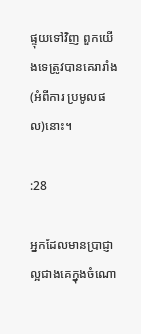ផ្ទុយទៅវិញ ពួកយើងទេត្រូវបានគេរារាំង(អំពីការ ប្រមូលផល)នោះ។

:28

អ្នកដែលមានប្រាជ្ញាល្អជាងគេក្នុងចំណោ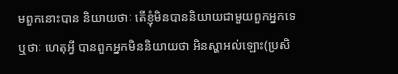មពួកនោះបាន និយាយថាៈ តើខ្ញុំមិនបាននិយាយជាមួយពួកអ្នកទេឬថាៈ ហេតុអ្វី បានពួកអ្នកមិននិយាយថា អិនស្ហាអល់ឡោះ(ប្រសិ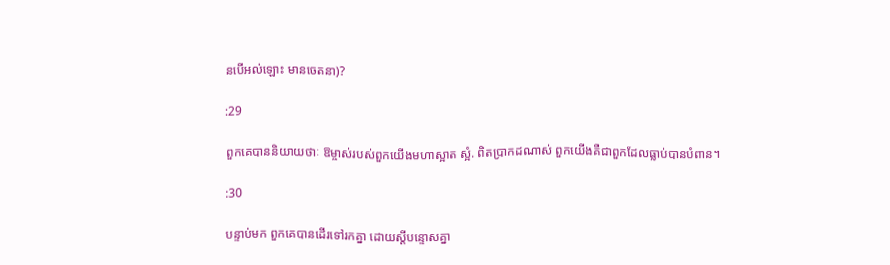នបើអល់ឡោះ មានចេតនា)?

:29

ពួកគេបាននិយាយថាៈ ឱម្ចាស់របស់ពួកយើងមហាស្អាត ស្អំ. ពិតប្រាកដណាស់ ពួកយើងគឺជាពួកដែលធ្លាប់បានបំពាន។

:30

បន្ទាប់មក ពួកគេបានដើរទៅរកគ្នា ដោយស្ដីបន្ទោសគ្នា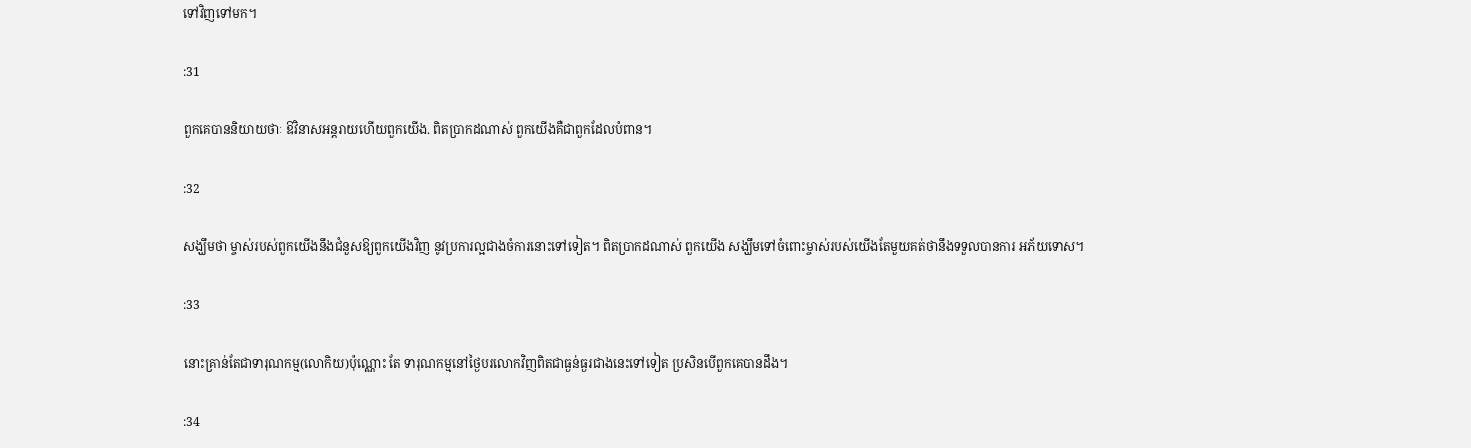ទៅវិញទៅមក។

:31

ពួកគេបាននិយាយថាៈ ឱវិនាសអន្ដរាយហើយពួកយើង. ពិតប្រាកដណាស់ ពួកយើងគឺជាពួកដែលបំពាន។

:32

សង្ឃឹមថា ម្ចាស់របស់ពួកយើងនឹងជំនួសឱ្យពួកយើងវិញ នូវប្រការល្អជាងចំការនោះទៅទៀត។ ពិតប្រាកដណាស់ ពួកយើង សង្ឃឹមទៅចំពោះម្ចាស់របស់យើងតែមួយគត់ថានឹងទទួលបានការ អភ័យទោស។

:33

នោះគ្រាន់តែជាទារុណកម្ម(លោកិយ)ប៉ុណ្ណោះ តែ ទារុណកម្មនៅថ្ងៃបរលោកវិញពិតជាធ្ងន់ធ្ងរជាងនេះទៅទៀត ប្រសិនបើពួកគេបានដឹង។

:34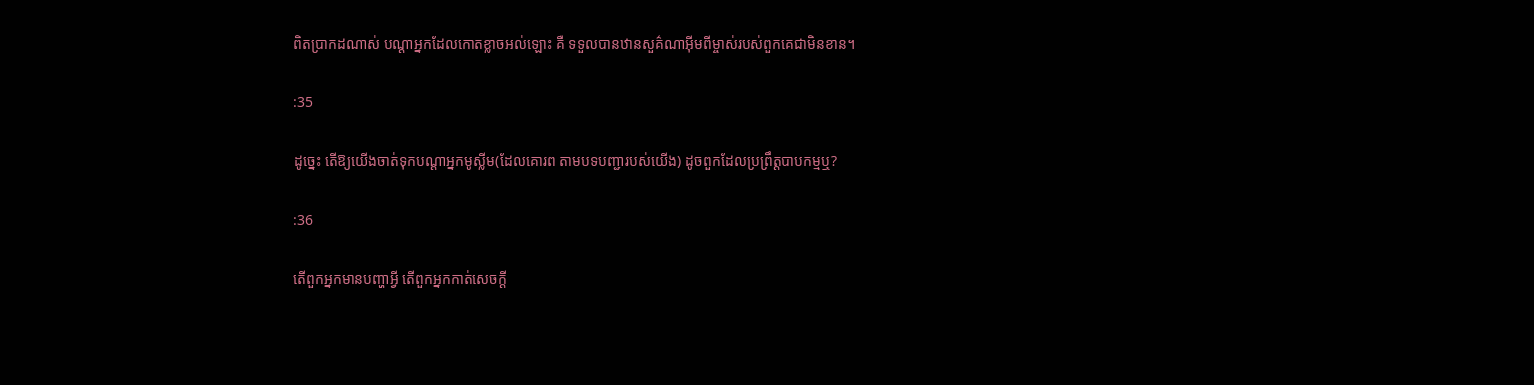ពិតប្រាកដណាស់ បណ្ដាអ្នកដែលកោតខ្លាចអល់ឡោះ គឺ ទទួលបានឋានសួគ៌ណាអ៊ីមពីម្ចាស់របស់ពួកគេជាមិនខាន។

:35

ដូចេ្នះ តើឱ្យយើងចាត់ទុកបណ្ដាអ្នកមូស្លីម(ដែលគោរព តាមបទបញ្ជារបស់យើង) ដូចពួកដែលប្រព្រឹត្ដបាបកម្មឬ?

:36

តើពួកអ្នកមានបញ្ហាអ្វី តើពួកអ្នកកាត់សេចក្ដី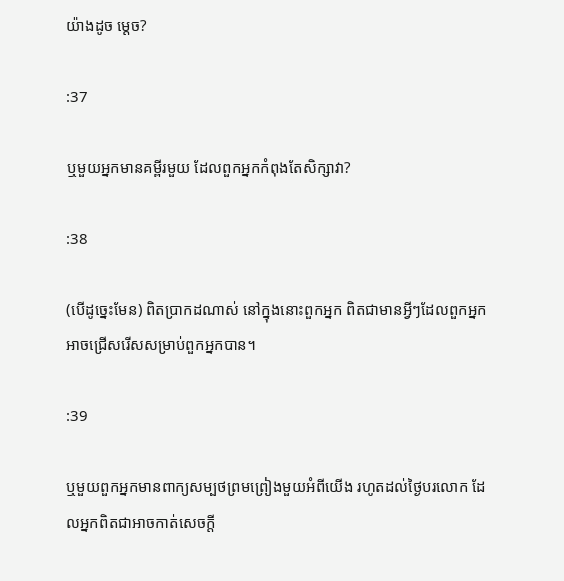យ៉ាងដូច មេ្ដច?

:37

ឬមួយអ្នកមានគម្ពីរមួយ ដែលពួកអ្នកកំពុងតែសិក្សាវា?

:38

(បើដូចេ្នះមែន) ពិតប្រាកដណាស់ នៅក្នុងនោះពួកអ្នក ពិតជាមានអ្វីៗដែលពួកអ្នកអាចជ្រើសរើសសម្រាប់ពួកអ្នកបាន។

:39

ឬមួយពួកអ្នកមានពាក្យសម្បថព្រមព្រៀងមួយអំពីយើង រហូតដល់ថ្ងៃបរលោក ដែលអ្នកពិតជាអាចកាត់សេចក្ដី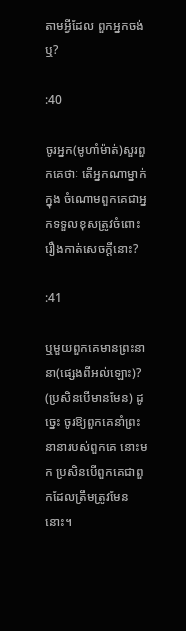តាមអ្វីដែល ពួកអ្នកចង់ឬ?

:40

ចូរអ្នក(មូហាំម៉ាត់)សួរពួកគេថាៈ តើអ្នកណាម្នាក់ក្នុង ចំណោមពួកគេជាអ្នកទទួលខុសត្រូវចំពោះរឿងកាត់សេចក្ដីនោះ?

:41

ឬមួយពួកគេមានព្រះនានា(ផេ្សងពីអល់ឡោះ)? (ប្រសិនបើមានមែន) ដូចេ្នះ ចូរឱ្យពួកគេនាំព្រះនានារបស់ពួកគេ នោះមក ប្រសិនបើពួកគេជាពួកដែលត្រឹមត្រូវមែននោះ។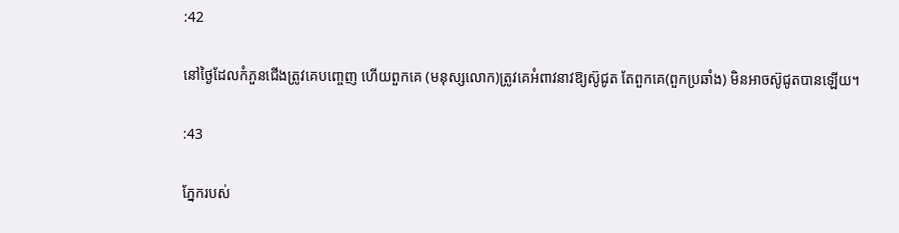:42

នៅថ្ងៃដែលកំភួនជើងត្រូវគេបពោ្ចញ ហើយពួកគេ (មនុស្សលោក)ត្រូវគេអំពាវនាវឱ្យស៊ូជូត តែពួកគេ(ពួកប្រឆាំង) មិនអាចស៊ូជូតបានឡើយ។

:43

ភ្នែករបស់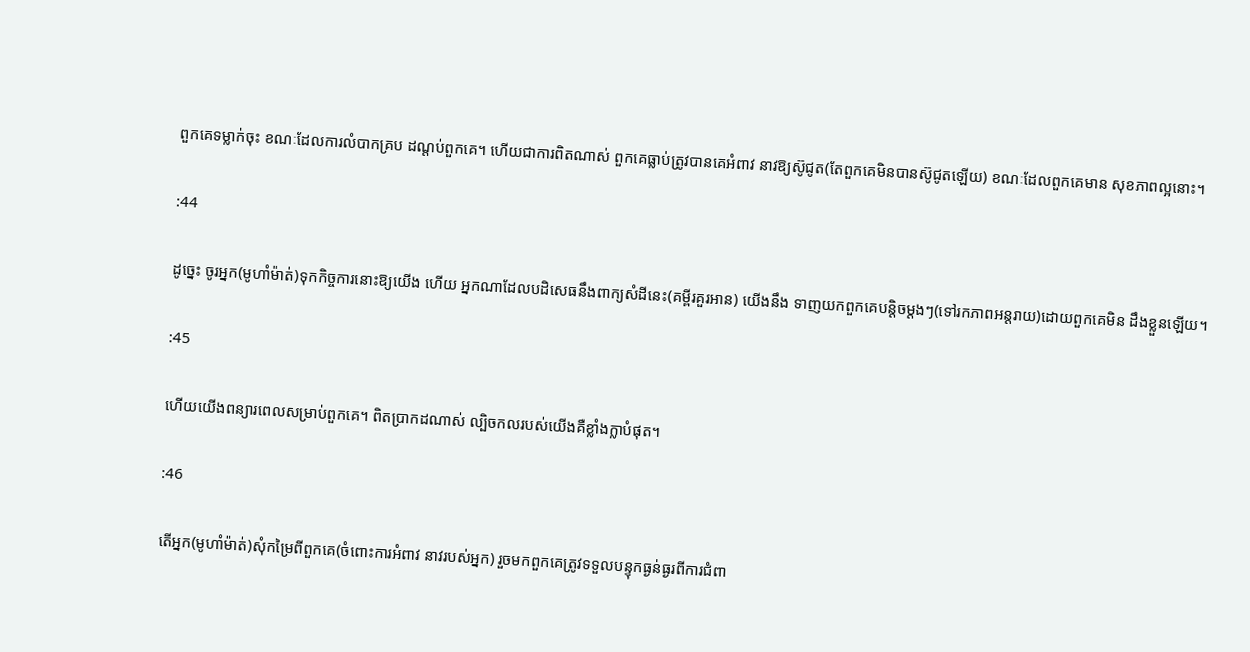ពួកគេទម្លាក់ចុះ ខណៈដែលការលំបាកគ្រប ដណ្ដប់ពួកគេ។ ហើយជាការពិតណាស់ ពួកគេធ្លាប់ត្រូវបានគេអំពាវ នាវឱ្យស៊ូជូត(តែពួកគេមិនបានស៊ូជូតឡើយ) ខណៈដែលពួកគេមាន សុខភាពល្អនោះ។

:44

ដូចេ្នះ ចូរអ្នក(មូហាំម៉ាត់)ទុកកិច្ចការនោះឱ្យយើង ហើយ អ្នកណាដែលបដិសេធនឹងពាក្យសំដីនេះ(គម្ពីរគួរអាន) យើងនឹង ទាញយកពួកគេបន្ដិចម្ដងៗ(ទៅរកភាពអន្ដរាយ)ដោយពួកគេមិន ដឹងខ្លួនឡើយ។

:45

ហើយយើងពន្យារពេលសម្រាប់ពួកគេ។ ពិតប្រាកដណាស់ ល្បិចកលរបស់យើងគឺខ្លាំងក្លាបំផុត។

:46

តើអ្នក(មូហាំម៉ាត់)សុំកម្រៃពីពួកគេ(ចំពោះការអំពាវ នាវរបស់អ្នក) រួចមកពួកគេត្រូវទទួលបន្ទុកធ្ងន់ធ្ងរពីការជំពា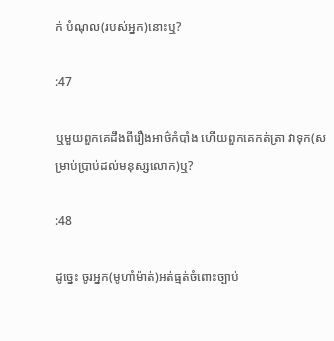ក់ បំណុល(របស់អ្នក)នោះឬ?

:47

ឬមួយពួកគេដឹងពីរឿងអាថ៌កំបាំង ហើយពួកគេកត់ត្រា វាទុក(សម្រាប់ប្រាប់ដល់មនុស្សលោក)ឬ?

:48

ដូចេ្នះ ចូរអ្នក(មូហាំម៉ាត់)អត់ធ្មត់ចំពោះច្បាប់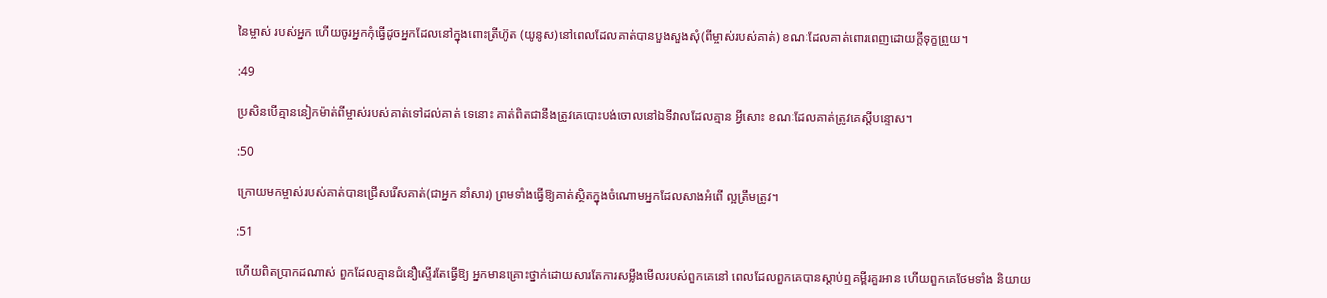នៃម្ចាស់ របស់អ្នក ហើយចូរអ្នកកុំធ្វើដូចអ្នកដែលនៅក្នុងពោះត្រីហ៊ូត (យូនូស)នៅពេលដែលគាត់បានបួងសួងសុំ(ពីម្ចាស់របស់គាត់) ខណៈដែលគាត់ពោរពេញដោយក្ដីទុក្ខព្រួយ។

:49

ប្រសិនបើគ្មាននៀកម៉ាត់ពីម្ចាស់របស់គាត់ទៅដល់គាត់ ទេនោះ គាត់ពិតជានឹងត្រូវគេបោះបង់ចោលនៅឯទីវាលដែលគ្មាន អ្វីសោះ ខណៈដែលគាត់ត្រូវគេស្ដីបន្ទោស។

:50

ក្រោយមកម្ចាស់របស់គាត់បានជ្រើសរើសគាត់(ជាអ្នក នាំសារ) ព្រមទាំងធ្វើឱ្យគាត់ស្ថិតក្នុងចំណោមអ្នកដែលសាងអំពើ ល្អត្រឹមត្រូវ។

:51

ហើយពិតប្រាកដណាស់ ពួកដែលគ្មានជំនឿស្ទើរតែធ្វើឱ្យ អ្នកមានគ្រោះថ្នាក់ដោយសារតែការសម្លឹងមើលរបស់ពួកគេនៅ ពេលដែលពួកគេបានស្ដាប់ឮគម្ពីរគួរអាន ហើយពួកគេថែមទាំង និយាយ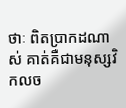ថាៈ ពិតប្រាកដណាស់ គាត់គឺជាមនុស្សវិកលច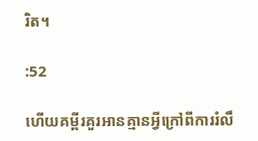រិត។

:52

ហើយគម្ពីរគួរអានគ្មានអ្វីក្រៅពីការរំលឹ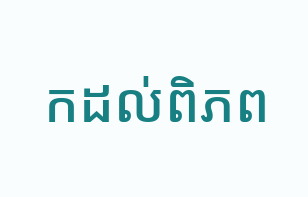កដល់ពិភព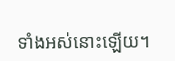ទាំងអស់នោះឡើយ។